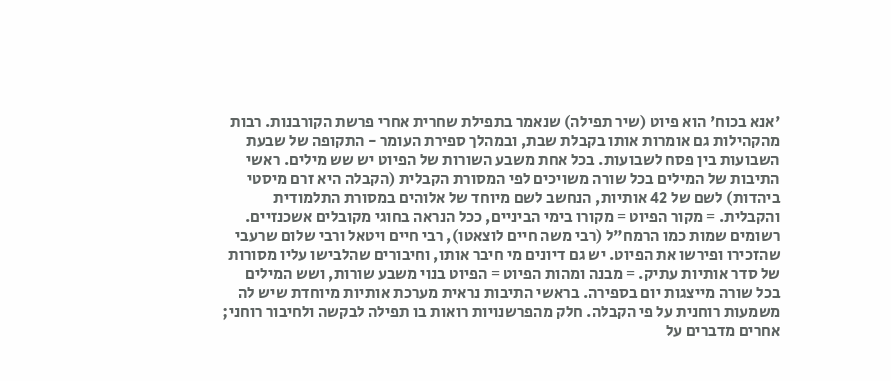'אנא בכוח' הוא פיוט (שיר תפילה) שנאמר בתפילת שחרית אחרי פרשת הקורבנות. רבות מהקהילות גם אומרות אותו בקבלת שבת, ובמהלך ספירת העומר - התקופה של שבעת השבועות בין פסח לשבועות. בכל אחת משבע השורות של הפיוט יש שש מילים. ראשי התיבות של המילים בכל שורה משויכים לפי המסורת הקבלית (הקבלה היא זרם מיסטי ביהדות) לשם של 42 אותיות, הנחשב לשם מיוחד של אלוהים במסורת התלמודית והקבלית. = מקור הפיוט = מקורו בימי הביניים, ככל הנראה בחוגי מקובלים אשכנזיים. רשומים שמות כמו הרמח"ל (רבי משה חיים לוצאטו), רבי חיים ויטאל ורבי שלום שרעבי שהזכירו ופירשו את הפיוט. יש גם דיונים מי חיבר אותו, וחיבורים שהלבישו עליו מסורות של סדר אותיות עתיק. = מבנה ומהות הפיוט = הפיוט בנוי משבע שורות, ושש המילים בכל שורה מייצגות יום בספירה. בראשי התיבות נראית מערכת אותיות מיוחדת שיש לה משמעות רוחנית על פי הקבלה. חלק מהפרשנויות רואות בו תפילה לבקשה ולחיבור רוחני; אחרים מדברים על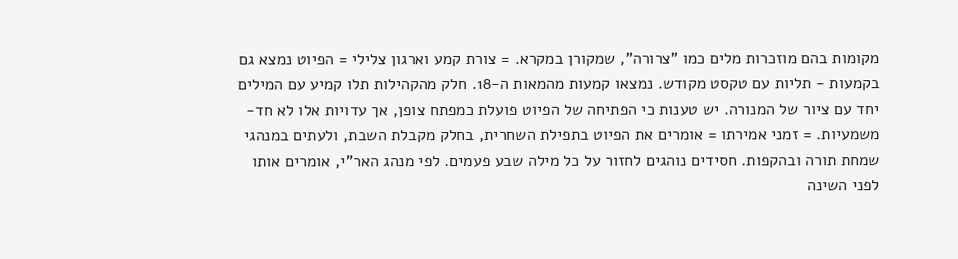מקומות בהם מוזכרות מלים כמו "צרורה", שמקורן במקרא. = צורת קמע וארגון צלילי = הפיוט נמצא גם בקמעות - תליות עם טקסט מקודש. נמצאו קמעות מהמאות ה-18. חלק מהקהילות תלו קמיע עם המילים יחד עם ציור של המנורה. יש טענות כי הפתיחה של הפיוט פועלת כמפתח צופן, אך עדויות אלו לא חד-משמעיות. = זמני אמירתו = אומרים את הפיוט בתפילת השחרית, בחלק מקבלת השבת, ולעתים במנהגי שמחת תורה ובהקפות. חסידים נוהגים לחזור על כל מילה שבע פעמים. לפי מנהג האר"י, אומרים אותו לפני השינה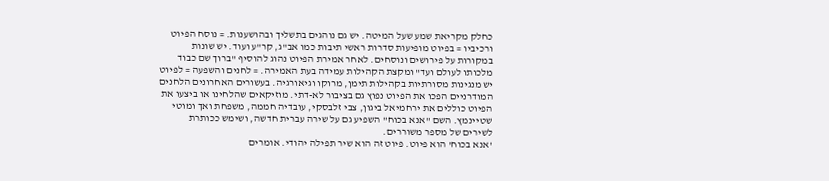כחלק מקריאת שמע שעל המיטה. יש גם נוהגים בתשליך ובהושענות. = נוסח הפיוט ורכיביו = בפיוט מופיעות סדרות ראשי תיבות כמו אב"ג, קר"ע ועוד. יש שונות במקורות על פירושים ונוסחים. לאחר אמירת הפיוט נהוג להוסיף "ברוך שם כבוד מלכותו לעולם ועד" ומקצת הקהילות עמידה בעת האמירה. = לחנים והשפעה = לפיוט יש מנגינות מסורתיות בקהילות תימן, מרוקו וגיאורגיה. בעשורים האחרונים הלחנים המודרניים הפכו את הפיוט נפוץ גם בציבור לא-דתי. מוזיקאים שהלחינו או ביצעו את הפיוט כוללים את ירחמיאל ביגון, צבי זלבסקי, עובדיה חממה, משפחת ואך ומוטי שטיינמץ. השם "אנא בכוח" השפיע גם על שירה עברית חדשה, ושימש ככותרת לשירים של מספר משוררים.
'אנא בכוח' הוא פיוט. פיוט זה הוא שיר תפילה יהודי. אומרים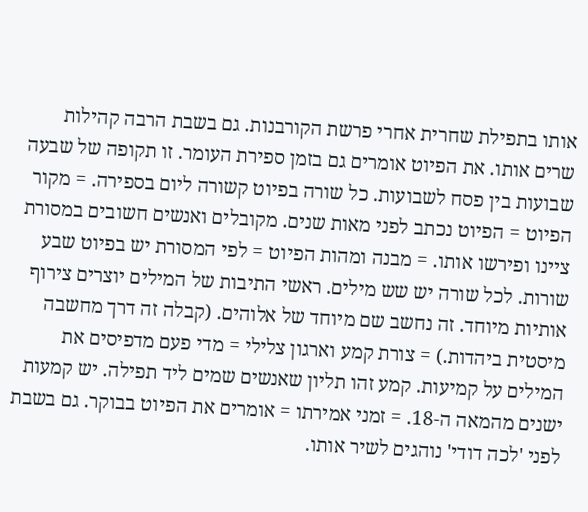אותו בתפילת שחרית אחרי פרשת הקורבנות. גם בשבת הרבה קהילות שרים אותו. את הפיוט אומרים גם בזמן ספירת העומר. זו תקופה של שבעה שבועות בין פסח לשבועות. כל שורה בפיוט קשורה ליום בספירה. = מקור הפיוט = הפיוט נכתב לפני מאות שנים. מקובלים ואנשים חשובים במסורת ציינו ופירשו אותו. = מבנה ומהות הפיוט = לפי המסורת יש בפיוט שבע שורות. לכל שורה יש שש מילים. ראשי התיבות של המילים יוצרים צירוף אותיות מיוחד. זה נחשב שם מיוחד של אלוהים. (קבלה זה דרך מחשבה מיסטית ביהדות.) = צורת קמע וארגון צלילי = מדי פעם מדפיסים את המילים על קמיעות. קמע זהו תליון שאנשים שמים ליד תפילה. יש קמעות ישנים מהמאה ה-18. = זמני אמירתו = אומרים את הפיוט בבוקר. גם בשבת לפני 'לכה דודי' נוהגים לשיר אותו.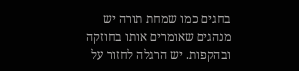בחגים כמו שמחת תורה יש מנהגים שאומרים אותו בחוזקה ובהקפות. יש הרגלה לחזור על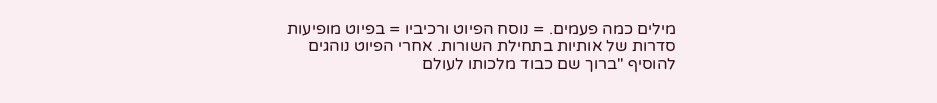מילים כמה פעמים. = נוסח הפיוט ורכיביו = בפיוט מופיעות סדרות של אותיות בתחילת השורות. אחרי הפיוט נוהגים להוסיף "ברוך שם כבוד מלכותו לעולם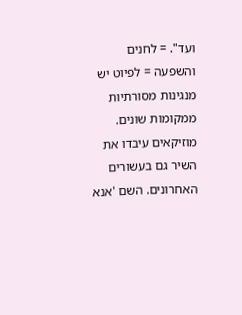ועד". = לחנים והשפעה = לפיוט יש מנגינות מסורתיות ממקומות שונים. מוזיקאים עיבדו את השיר גם בעשורים האחרונים. השם 'אנא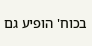בכוח' הופיע גם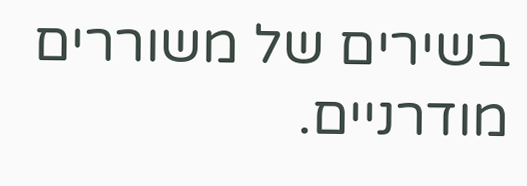בשירים של משוררים מודרניים.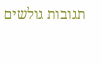תגובות גולשים